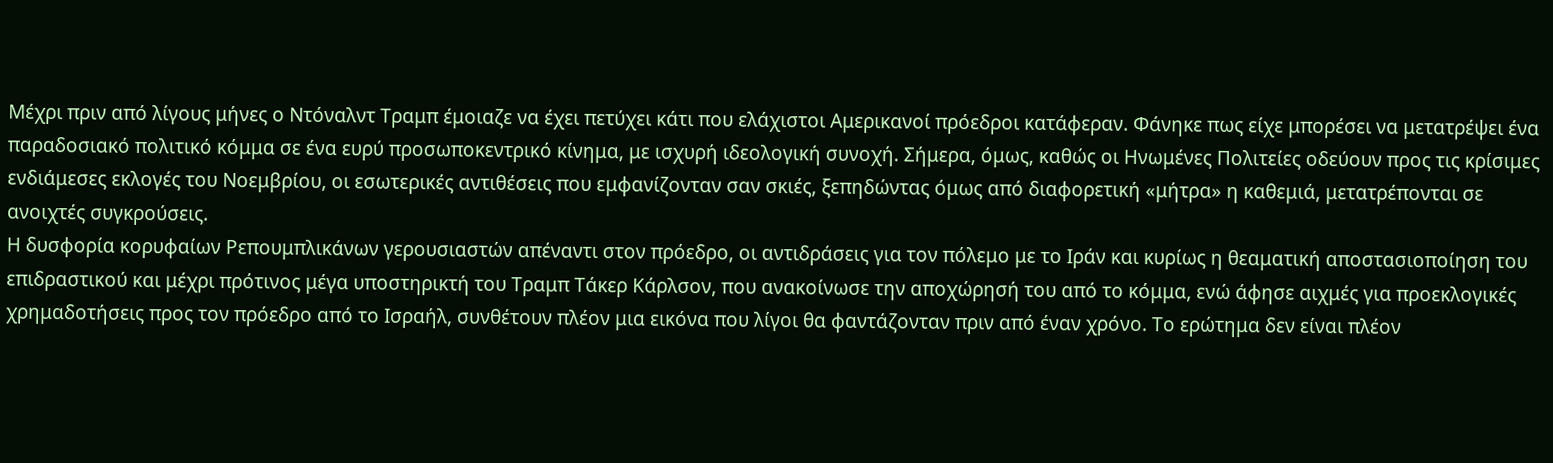Μέχρι πριν από λίγους μήνες ο Ντόναλντ Τραμπ έμοιαζε να έχει πετύχει κάτι που ελάχιστοι Αμερικανοί πρόεδροι κατάφεραν. Φάνηκε πως είχε μπορέσει να μετατρέψει ένα παραδοσιακό πολιτικό κόμμα σε ένα ευρύ προσωποκεντρικό κίνημα, με ισχυρή ιδεολογική συνοχή. Σήμερα, όμως, καθώς οι Ηνωμένες Πολιτείες οδεύουν προς τις κρίσιμες ενδιάμεσες εκλογές του Νοεμβρίου, οι εσωτερικές αντιθέσεις που εμφανίζονταν σαν σκιές, ξεπηδώντας όμως από διαφορετική «μήτρα» η καθεμιά, μετατρέπονται σε ανοιχτές συγκρούσεις.
Η δυσφορία κορυφαίων Ρεπουμπλικάνων γερουσιαστών απέναντι στον πρόεδρο, οι αντιδράσεις για τον πόλεμο με το Ιράν και κυρίως η θεαματική αποστασιοποίηση του επιδραστικού και μέχρι πρότινος μέγα υποστηρικτή του Τραμπ Τάκερ Κάρλσον, που ανακοίνωσε την αποχώρησή του από το κόμμα, ενώ άφησε αιχμές για προεκλογικές χρημαδοτήσεις προς τον πρόεδρο από το Ισραήλ, συνθέτουν πλέον μια εικόνα που λίγοι θα φαντάζονταν πριν από έναν χρόνο. Το ερώτημα δεν είναι πλέον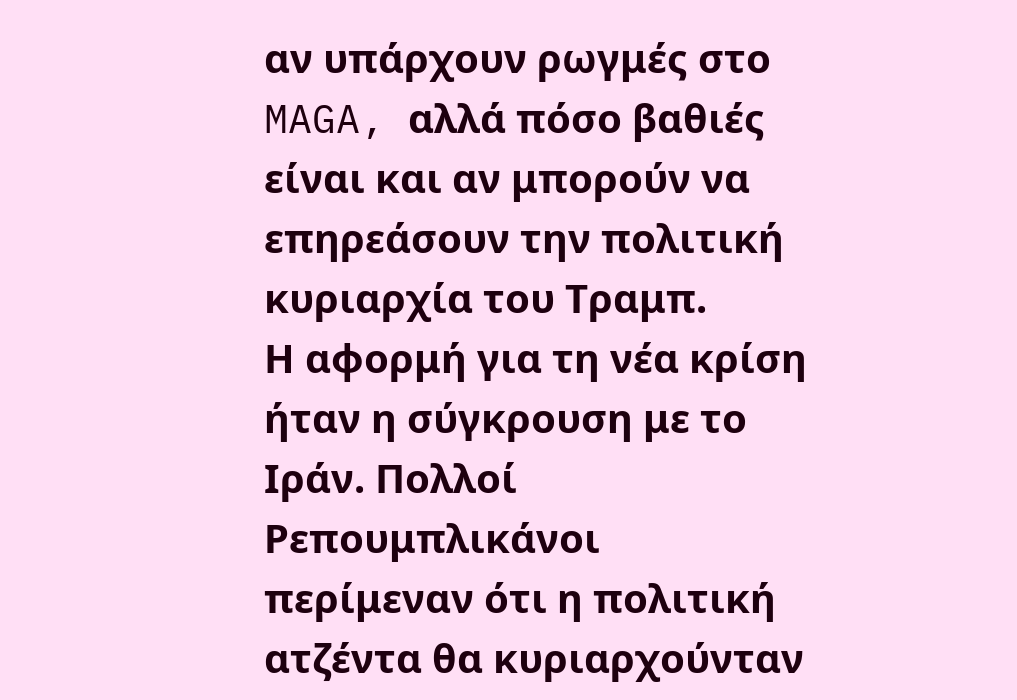αν υπάρχουν ρωγμές στο MAGA, αλλά πόσο βαθιές είναι και αν μπορούν να επηρεάσουν την πολιτική κυριαρχία του Τραμπ.
Η αφορμή για τη νέα κρίση ήταν η σύγκρουση με το Ιράν. Πολλοί Ρεπουμπλικάνοι περίμεναν ότι η πολιτική ατζέντα θα κυριαρχούνταν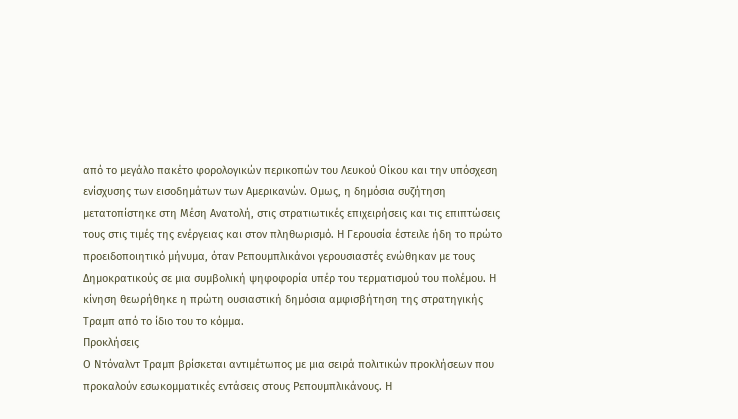από το μεγάλο πακέτο φορολογικών περικοπών του Λευκού Οίκου και την υπόσχεση ενίσχυσης των εισοδημάτων των Αμερικανών. Ομως, η δημόσια συζήτηση μετατοπίστηκε στη Μέση Ανατολή, στις στρατιωτικές επιχειρήσεις και τις επιπτώσεις τους στις τιμές της ενέργειας και στον πληθωρισμό. Η Γερουσία έστειλε ήδη το πρώτο προειδοποιητικό μήνυμα, όταν Ρεπουμπλικάνοι γερουσιαστές ενώθηκαν με τους Δημοκρατικούς σε μια συμβολική ψηφοφορία υπέρ του τερματισμού του πολέμου. Η κίνηση θεωρήθηκε η πρώτη ουσιαστική δημόσια αμφισβήτηση της στρατηγικής Τραμπ από το ίδιο του το κόμμα.
Προκλήσεις
Ο Ντόναλντ Τραμπ βρίσκεται αντιμέτωπος με μια σειρά πολιτικών προκλήσεων που προκαλούν εσωκομματικές εντάσεις στους Ρεπουμπλικάνους. Η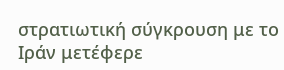στρατιωτική σύγκρουση με το Ιράν μετέφερε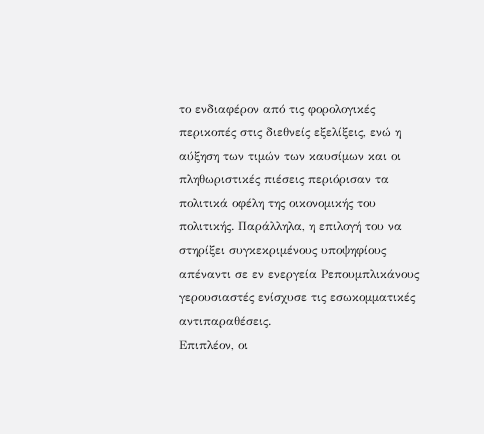το ενδιαφέρον από τις φορολογικές περικοπές στις διεθνείς εξελίξεις, ενώ η αύξηση των τιμών των καυσίμων και οι πληθωριστικές πιέσεις περιόρισαν τα πολιτικά οφέλη της οικονομικής του πολιτικής. Παράλληλα, η επιλογή του να στηρίξει συγκεκριμένους υποψηφίους απέναντι σε εν ενεργεία Ρεπουμπλικάνους γερουσιαστές ενίσχυσε τις εσωκομματικές αντιπαραθέσεις.
Επιπλέον, οι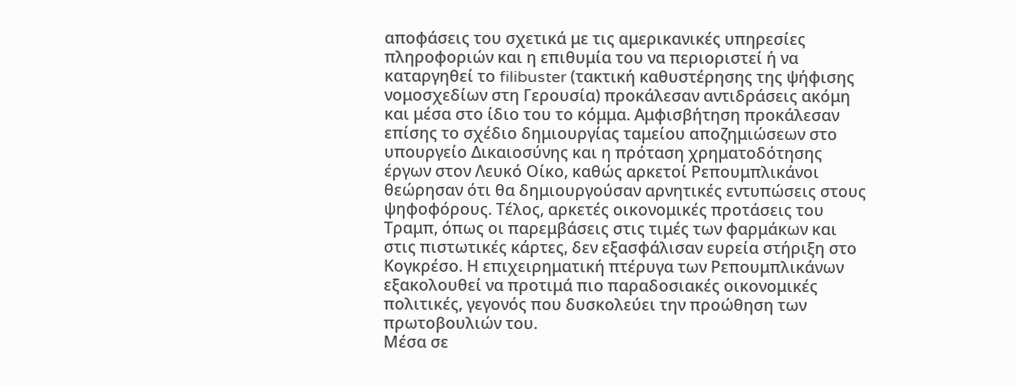αποφάσεις του σχετικά με τις αμερικανικές υπηρεσίες πληροφοριών και η επιθυμία του να περιοριστεί ή να καταργηθεί το filibuster (τακτική καθυστέρησης της ψήφισης νομοσχεδίων στη Γερουσία) προκάλεσαν αντιδράσεις ακόμη και μέσα στο ίδιο του το κόμμα. Αμφισβήτηση προκάλεσαν επίσης το σχέδιο δημιουργίας ταμείου αποζημιώσεων στο υπουργείο Δικαιοσύνης και η πρόταση χρηματοδότησης έργων στον Λευκό Οίκο, καθώς αρκετοί Ρεπουμπλικάνοι θεώρησαν ότι θα δημιουργούσαν αρνητικές εντυπώσεις στους ψηφοφόρους. Τέλος, αρκετές οικονομικές προτάσεις του Τραμπ, όπως οι παρεμβάσεις στις τιμές των φαρμάκων και στις πιστωτικές κάρτες, δεν εξασφάλισαν ευρεία στήριξη στο Κογκρέσο. Η επιχειρηματική πτέρυγα των Ρεπουμπλικάνων εξακολουθεί να προτιμά πιο παραδοσιακές οικονομικές πολιτικές, γεγονός που δυσκολεύει την προώθηση των πρωτοβουλιών του.
Μέσα σε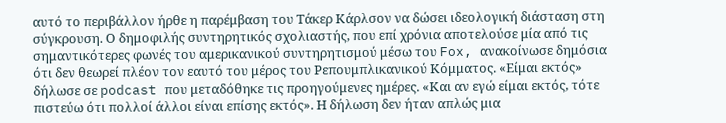αυτό το περιβάλλον ήρθε η παρέμβαση του Τάκερ Κάρλσον να δώσει ιδεολογική διάσταση στη σύγκρουση. Ο δημοφιλής συντηρητικός σχολιαστής, που επί χρόνια αποτελούσε μία από τις σημαντικότερες φωνές του αμερικανικού συντηρητισμού μέσω του Fox, ανακοίνωσε δημόσια ότι δεν θεωρεί πλέον τον εαυτό του μέρος του Ρεπουμπλικανικού Κόμματος. «Είμαι εκτός» δήλωσε σε podcast που μεταδόθηκε τις προηγούμενες ημέρες. «Και αν εγώ είμαι εκτός, τότε πιστεύω ότι πολλοί άλλοι είναι επίσης εκτός». Η δήλωση δεν ήταν απλώς μια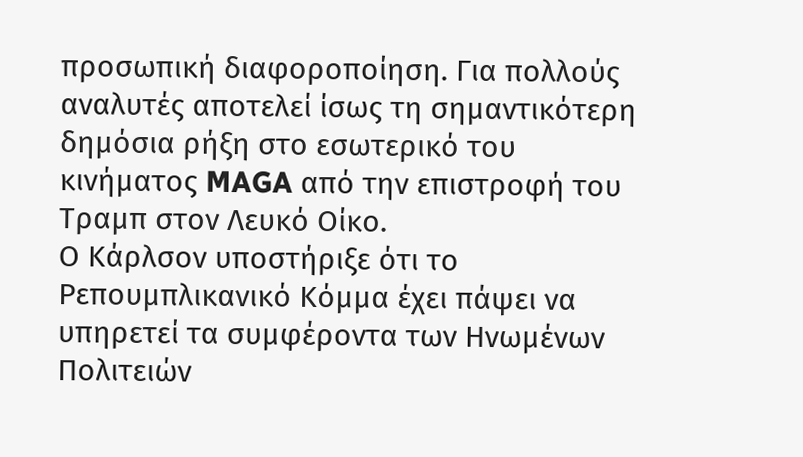προσωπική διαφοροποίηση. Για πολλούς αναλυτές αποτελεί ίσως τη σημαντικότερη δημόσια ρήξη στο εσωτερικό του κινήματος MAGA από την επιστροφή του Τραμπ στον Λευκό Οίκο.
Ο Κάρλσον υποστήριξε ότι το Ρεπουμπλικανικό Κόμμα έχει πάψει να υπηρετεί τα συμφέροντα των Ηνωμένων Πολιτειών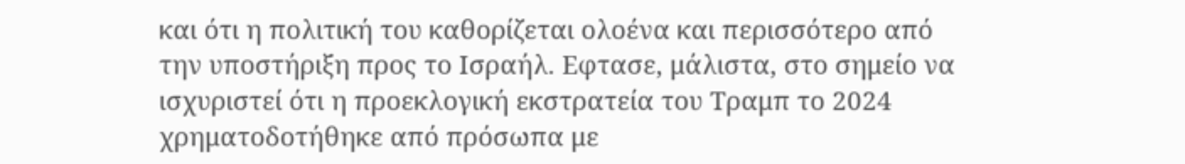και ότι η πολιτική του καθορίζεται ολοένα και περισσότερο από την υποστήριξη προς το Ισραήλ. Εφτασε, μάλιστα, στο σημείο να ισχυριστεί ότι η προεκλογική εκστρατεία του Τραμπ το 2024 χρηματοδοτήθηκε από πρόσωπα με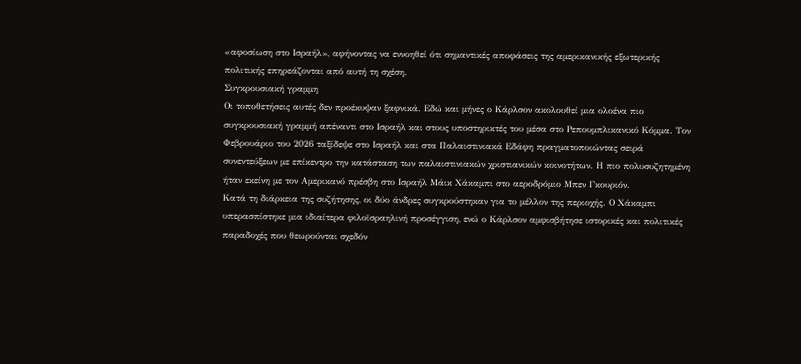«αφοσίωση στο Ισραήλ», αφήνοντας να εννοηθεί ότι σημαντικές αποφάσεις της αμερικανικής εξωτερικής πολιτικής επηρεάζονται από αυτή τη σχέση.
Συγκρουσιακή γραμμη
Οι τοποθετήσεις αυτές δεν προέκυψαν ξαφνικά. Εδώ και μήνες ο Κάρλσον ακολουθεί μια ολοένα πιο συγκρουσιακή γραμμή απέναντι στο Ισραήλ και στους υποστηρικτές του μέσα στο Ρεπουμπλικανικό Κόμμα. Τον Φεβρουάριο του 2026 ταξίδεψε στο Ισραήλ και στα Παλαιστινιακά Εδάφη πραγματοποιώντας σειρά συνεντεύξεων με επίκεντρο την κατάσταση των παλαιστινιακών χριστιανικών κοινοτήτων. Η πιο πολυσυζητημένη ήταν εκείνη με τον Αμερικανό πρέσβη στο Ισραήλ Μάικ Χάκαμπι στο αεροδρόμιο Mπεν Γκουριόν.
Κατά τη διάρκεια της συζήτησης, οι δύο άνδρες συγκρούστηκαν για το μέλλον της περιοχής. Ο Χάκαμπι υπερασπίστηκε μια ιδιαίτερα φιλοϊσραηλινή προσέγγιση, ενώ ο Κάρλσον αμφισβήτησε ιστορικές και πολιτικές παραδοχές που θεωρούνται σχεδόν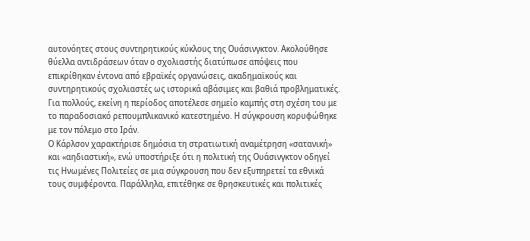αυτονόητες στους συντηρητικούς κύκλους της Ουάσινγκτον. Ακολούθησε θύελλα αντιδράσεων όταν ο σχολιαστής διατύπωσε απόψεις που επικρίθηκαν έντονα από εβραϊκές οργανώσεις, ακαδημαϊκούς και συντηρητικούς σχολιαστές ως ιστορικά αβάσιμες και βαθιά προβληματικές. Για πολλούς, εκείνη η περίοδος αποτέλεσε σημείο καμπής στη σχέση του με το παραδοσιακό ρεπουμπλικανικό κατεστημένο. Η σύγκρουση κορυφώθηκε με τον πόλεμο στο Ιράν.
Ο Κάρλσον χαρακτήρισε δημόσια τη στρατιωτική αναμέτρηση «σατανική» και «αηδιαστική», ενώ υποστήριξε ότι η πολιτική της Ουάσινγκτον οδηγεί τις Ηνωμένες Πολιτείες σε μια σύγκρουση που δεν εξυπηρετεί τα εθνικά τους συμφέροντα. Παράλληλα, επιτέθηκε σε θρησκευτικές και πολιτικές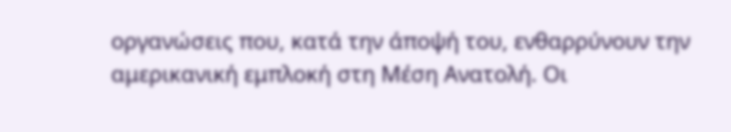οργανώσεις που, κατά την άποψή του, ενθαρρύνουν την αμερικανική εμπλοκή στη Μέση Ανατολή. Οι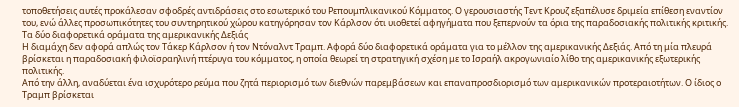τοποθετήσεις αυτές προκάλεσαν σφοδρές αντιδράσεις στο εσωτερικό του Ρεπουμπλικανικού Κόμματος. Ο γερουσιαστής Τεντ Κρουζ εξαπέλυσε δριμεία επίθεση εναντίον του, ενώ άλλες προσωπικότητες του συντηρητικού χώρου κατηγόρησαν τον Κάρλσον ότι υιοθετεί αφηγήματα που ξεπερνούν τα όρια της παραδοσιακής πολιτικής κριτικής.
Τα δύο διαφορετικά οράματα της αμερικανικής Δεξιάς
Η διαμάχη δεν αφορά απλώς τον Τάκερ Κάρλσον ή τον Ντόναλντ Τραμπ. Αφορά δύο διαφορετικά οράματα για το μέλλον της αμερικανικής Δεξιάς. Από τη μία πλευρά βρίσκεται η παραδοσιακή φιλοϊσραηλινή πτέρυγα του κόμματος, η οποία θεωρεί τη στρατηγική σχέση με το Ισραήλ ακρογωνιαίο λίθο της αμερικανικής εξωτερικής πολιτικής.
Από την άλλη, αναδύεται ένα ισχυρότερο ρεύμα που ζητά περιορισμό των διεθνών παρεμβάσεων και επαναπροσδιορισμό των αμερικανικών προτεραιοτήτων. Ο ίδιος ο Τραμπ βρίσκεται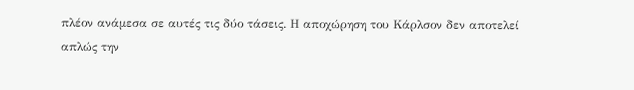πλέον ανάμεσα σε αυτές τις δύο τάσεις. Η αποχώρηση του Κάρλσον δεν αποτελεί απλώς την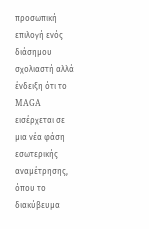προσωπική επιλογή ενός διάσημου σχολιαστή αλλά ένδειξη ότι το MAGA εισέρχεται σε μια νέα φάση εσωτερικής αναμέτρησης, όπου το διακύβευμα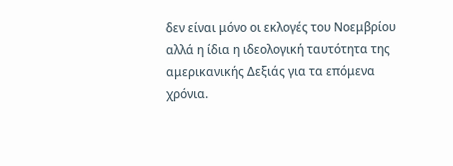δεν είναι μόνο οι εκλογές του Νοεμβρίου αλλά η ίδια η ιδεολογική ταυτότητα της αμερικανικής Δεξιάς για τα επόμενα χρόνια.